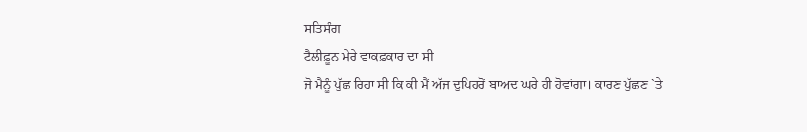ਸਤਿਸੰਗ
ਟੈਲੀਫ਼ੂਨ ਮੇਰੇ ਵਾਕਫ਼ਕਾਰ ਦਾ ਸੀ
ਜੋ ਮੈਨੂੰ ਪੁੱਛ ਰਿਹਾ ਸੀ ਕਿ ਕੀ ਮੈਂ ਅੱਜ ਦੁਪਿਹਰੋਂ ਬਾਅਦ ਘਰੇ ਹੀ ਹੋਵਾਂਗਾ। ਕਾਰਣ ਪੁੱਛਣ `ਤੇ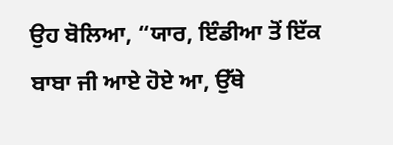ਉਹ ਬੋਲਿਆ, “ਯਾਰ, ਇੰਡੀਆ ਤੋਂ ਇੱਕ ਬਾਬਾ ਜੀ ਆਏ ਹੋਏ ਆ, ਉੱਥੇ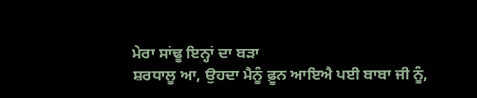ਮੇਰਾ ਸਾਂਢੂ ਇਨ੍ਹਾਂ ਦਾ ਬੜਾ
ਸ਼ਰਧਾਲੂ ਆ, ਉਹਦਾ ਮੈਨੂੰ ਫ਼ੂਨ ਆਇਐ ਪਈ ਬਾਬਾ ਜੀ ਨੂੰ,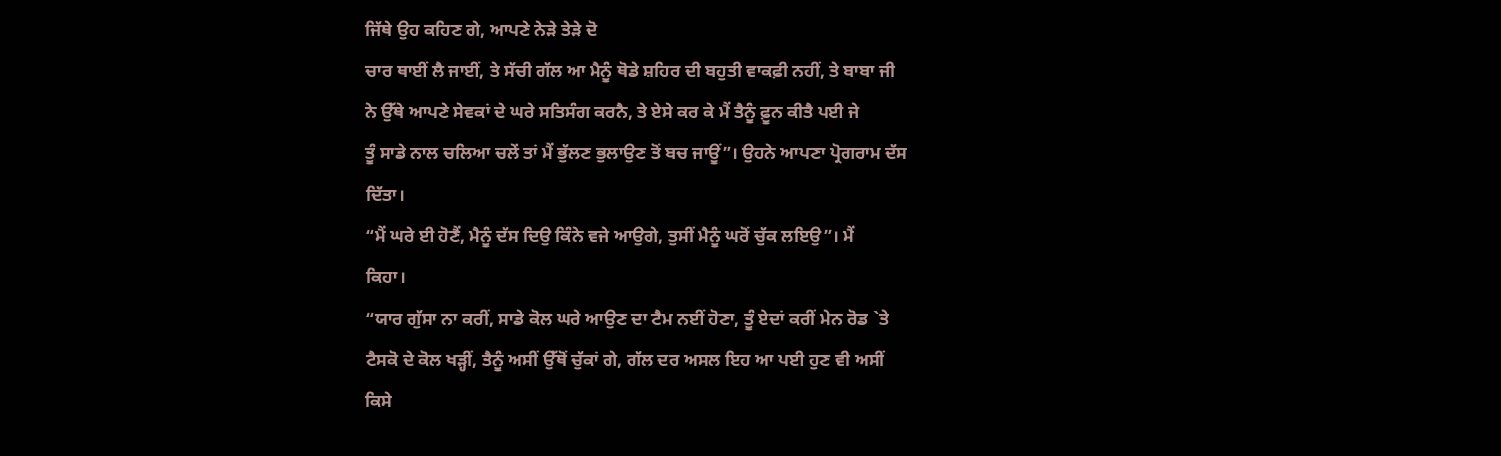ਜਿੱਥੇ ਉਹ ਕਹਿਣ ਗੇ, ਆਪਣੇ ਨੇੜੇ ਤੇੜੇ ਦੋ
ਚਾਰ ਥਾਈਂ ਲੈ ਜਾਈਂ, ਤੇ ਸੱਚੀ ਗੱਲ ਆ ਮੈਨੂੰ ਥੋਡੇ ਸ਼ਹਿਰ ਦੀ ਬਹੁਤੀ ਵਾਕਫ਼ੀ ਨਹੀਂ, ਤੇ ਬਾਬਾ ਜੀ
ਨੇ ਉੱਥੇ ਆਪਣੇ ਸੇਵਕਾਂ ਦੇ ਘਰੇ ਸਤਿਸੰਗ ਕਰਨੈ, ਤੇ ਏਸੇ ਕਰ ਕੇ ਮੈਂ ਤੈਨੂੰ ਫ਼ੂਨ ਕੀਤੈ ਪਈ ਜੇ
ਤੂੰ ਸਾਡੇ ਨਾਲ ਚਲਿਆ ਚਲੇਂ ਤਾਂ ਮੈਂ ਭੁੱਲਣ ਭੁਲਾਉਣ ਤੋਂ ਬਚ ਜਾਊਂ”। ਉਹਨੇ ਆਪਣਾ ਪ੍ਰੋਗਰਾਮ ਦੱਸ
ਦਿੱਤਾ।
“ਮੈਂ ਘਰੇ ਈ ਹੋਣੈਂ, ਮੈਨੂੰ ਦੱਸ ਦਿਉ ਕਿੰਨੇ ਵਜੇ ਆਉਗੇ, ਤੁਸੀਂ ਮੈਨੂੰ ਘਰੋਂ ਚੁੱਕ ਲਇਉ”। ਮੈਂ
ਕਿਹਾ।
“ਯਾਰ ਗੁੱਸਾ ਨਾ ਕਰੀਂ, ਸਾਡੇ ਕੋਲ ਘਰੇ ਆਉਣ ਦਾ ਟੈਮ ਨਈਂ ਹੋਣਾ, ਤੂੰ ਏਦਾਂ ਕਰੀਂ ਮੇਨ ਰੋਡ `ਤੇ
ਟੈਸਕੋ ਦੇ ਕੋਲ ਖੜ੍ਹੀਂ, ਤੈਨੂੰ ਅਸੀਂ ਉੱਥੋਂ ਚੁੱਕਾਂ ਗੇ, ਗੱਲ ਦਰ ਅਸਲ ਇਹ ਆ ਪਈ ਹੁਣ ਵੀ ਅਸੀਂ
ਕਿਸੇ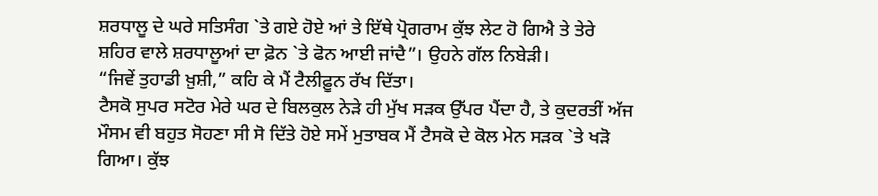ਸ਼ਰਧਾਲੂ ਦੇ ਘਰੇ ਸਤਿਸੰਗ `ਤੇ ਗਏ ਹੋਏ ਆਂ ਤੇ ਇੱਥੇ ਪ੍ਰੋਗਰਾਮ ਕੁੱਝ ਲੇਟ ਹੋ ਗਿਐ ਤੇ ਤੇਰੇ
ਸ਼ਹਿਰ ਵਾਲੇ ਸ਼ਰਧਾਲੂਆਂ ਦਾ ਫ਼ੋਨ `ਤੇ ਫੋਨ ਆਈ ਜਾਂਦੈ”। ਉਹਨੇ ਗੱਲ ਨਿਬੇੜੀ।
“ਜਿਵੇਂ ਤੁਹਾਡੀ ਖ਼ੁਸ਼ੀ,” ਕਹਿ ਕੇ ਮੈਂ ਟੈਲੀਫ਼ੂਨ ਰੱਖ ਦਿੱਤਾ।
ਟੈਸਕੋ ਸੁਪਰ ਸਟੋਰ ਮੇਰੇ ਘਰ ਦੇ ਬਿਲਕੁਲ ਨੇੜੇ ਹੀ ਮੁੱਖ ਸੜਕ ਉੱਪਰ ਪੈਂਦਾ ਹੈ, ਤੇ ਕੁਦਰਤੀਂ ਅੱਜ
ਮੌਸਮ ਵੀ ਬਹੁਤ ਸੋਹਣਾ ਸੀ ਸੋ ਦਿੱਤੇ ਹੋਏ ਸਮੇਂ ਮੁਤਾਬਕ ਮੈਂ ਟੈਸਕੋ ਦੇ ਕੋਲ ਮੇਨ ਸੜਕ `ਤੇ ਖੜੋ
ਗਿਆ। ਕੁੱਝ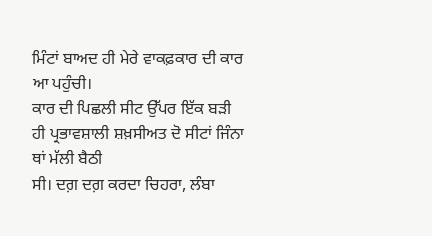ਮਿੰਟਾਂ ਬਾਅਦ ਹੀ ਮੇਰੇ ਵਾਕਫ਼ਕਾਰ ਦੀ ਕਾਰ ਆ ਪਹੁੰਚੀ।
ਕਾਰ ਦੀ ਪਿਛਲੀ ਸੀਟ ਉੱਪਰ ਇੱਕ ਬੜੀ ਹੀ ਪ੍ਰਭਾਵਸ਼ਾਲੀ ਸ਼ਖ਼ਸੀਅਤ ਦੋ ਸੀਟਾਂ ਜਿੰਨਾ ਥਾਂ ਮੱਲੀ ਬੈਠੀ
ਸੀ। ਦਗ਼ ਦਗ਼ ਕਰਦਾ ਚਿਹਰਾ, ਲੰਬਾ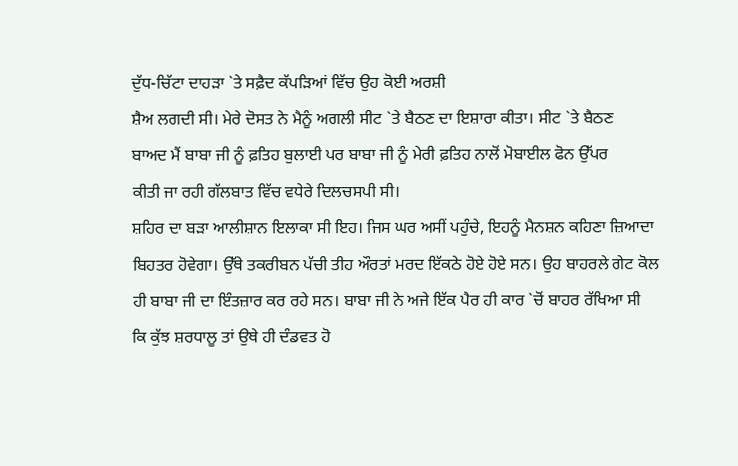ਦੁੱਧ-ਚਿੱਟਾ ਦਾਹੜਾ `ਤੇ ਸਫ਼ੈਦ ਕੱਪੜਿਆਂ ਵਿੱਚ ਉਹ ਕੋਈ ਅਰਸ਼ੀ
ਸ਼ੈਅ ਲਗਦੀ ਸੀ। ਮੇਰੇ ਦੋਸਤ ਨੇ ਮੈਨੂੰ ਅਗਲੀ ਸੀਟ `ਤੇ ਬੈਠਣ ਦਾ ਇਸ਼ਾਰਾ ਕੀਤਾ। ਸੀਟ `ਤੇ ਬੈਠਣ
ਬਾਅਦ ਮੈਂ ਬਾਬਾ ਜੀ ਨੂੰ ਫ਼ਤਿਹ ਬੁਲਾਈ ਪਰ ਬਾਬਾ ਜੀ ਨੂੰ ਮੇਰੀ ਫ਼ਤਿਹ ਨਾਲੋਂ ਮੋਬਾਈਲ ਫੋਨ ਉੱਪਰ
ਕੀਤੀ ਜਾ ਰਹੀ ਗੱਲਬਾਤ ਵਿੱਚ ਵਧੇਰੇ ਦਿਲਚਸਪੀ ਸੀ।
ਸ਼ਹਿਰ ਦਾ ਬੜਾ ਆਲੀਸ਼ਾਨ ਇਲਾਕਾ ਸੀ ਇਹ। ਜਿਸ ਘਰ ਅਸੀਂ ਪਹੁੰਚੇ, ਇਹਨੂੰ ਮੈਨਸ਼ਨ ਕਹਿਣਾ ਜ਼ਿਆਦਾ
ਬਿਹਤਰ ਹੋਵੇਗਾ। ਉੱਥੇ ਤਕਰੀਬਨ ਪੱਚੀ ਤੀਹ ਔਰਤਾਂ ਮਰਦ ਇੱਕਠੇ ਹੋਏ ਹੋਏ ਸਨ। ਉਹ ਬਾਹਰਲੇ ਗੇਟ ਕੋਲ
ਹੀ ਬਾਬਾ ਜੀ ਦਾ ਇੰਤਜ਼ਾਰ ਕਰ ਰਹੇ ਸਨ। ਬਾਬਾ ਜੀ ਨੇ ਅਜੇ ਇੱਕ ਪੈਰ ਹੀ ਕਾਰ `ਚੋਂ ਬਾਹਰ ਰੱਖਿਆ ਸੀ
ਕਿ ਕੁੱਝ ਸ਼ਰਧਾਲੂ ਤਾਂ ਉਥੇ ਹੀ ਦੰਡਵਤ ਹੋ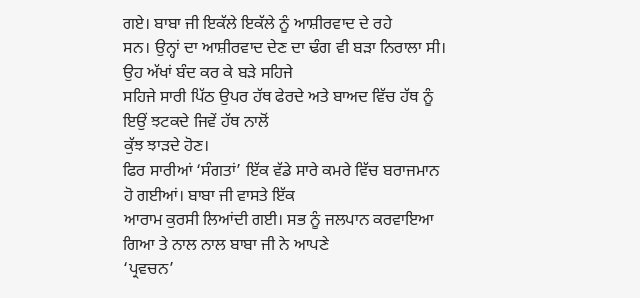ਗਏ। ਬਾਬਾ ਜੀ ਇਕੱਲੇ ਇਕੱਲੇ ਨੂੰ ਆਸ਼ੀਰਵਾਦ ਦੇ ਰਹੇ
ਸਨ। ਉਨ੍ਹਾਂ ਦਾ ਆਸ਼ੀਰਵਾਦ ਦੇਣ ਦਾ ਢੰਗ ਵੀ ਬੜਾ ਨਿਰਾਲਾ ਸੀ। ਉਹ ਅੱਖਾਂ ਬੰਦ ਕਰ ਕੇ ਬੜੇ ਸਹਿਜੇ
ਸਹਿਜੇ ਸਾਰੀ ਪਿੱਠ ਉਪਰ ਹੱਥ ਫੇਰਦੇ ਅਤੇ ਬਾਅਦ ਵਿੱਚ ਹੱਥ ਨੂੰ ਇਉਂ ਝਟਕਦੇ ਜਿਵੇਂ ਹੱਥ ਨਾਲੋਂ
ਕੁੱਝ ਝਾੜਦੇ ਹੋਣ।
ਫਿਰ ਸਾਰੀਆਂ ‘ਸੰਗਤਾਂ’ ਇੱਕ ਵੱਡੇ ਸਾਰੇ ਕਮਰੇ ਵਿੱਚ ਬਰਾਜਮਾਨ ਹੋ ਗਈਆਂ। ਬਾਬਾ ਜੀ ਵਾਸਤੇ ਇੱਕ
ਆਰਾਮ ਕੁਰਸੀ ਲਿਆਂਦੀ ਗਈ। ਸਭ ਨੂੰ ਜਲਪਾਨ ਕਰਵਾਇਆ ਗਿਆ ਤੇ ਨਾਲ ਨਾਲ ਬਾਬਾ ਜੀ ਨੇ ਆਪਣੇ
‘ਪ੍ਰਵਚਨ’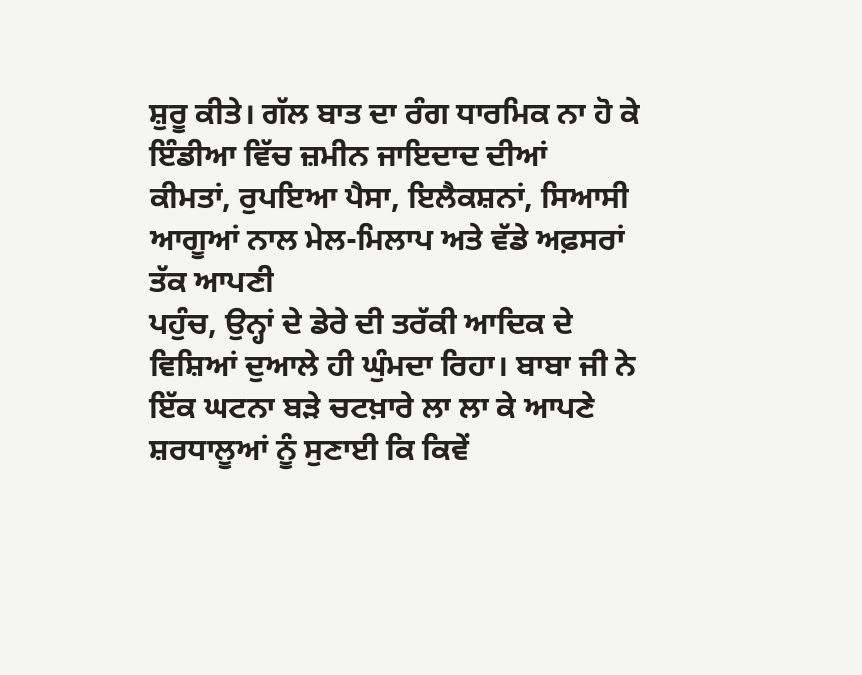ਸ਼ੁਰੂ ਕੀਤੇ। ਗੱਲ ਬਾਤ ਦਾ ਰੰਗ ਧਾਰਮਿਕ ਨਾ ਹੋ ਕੇ ਇੰਡੀਆ ਵਿੱਚ ਜ਼ਮੀਨ ਜਾਇਦਾਦ ਦੀਆਂ
ਕੀਮਤਾਂ, ਰੁਪਇਆ ਪੈਸਾ, ਇਲੈਕਸ਼ਨਾਂ, ਸਿਆਸੀ ਆਗੂਆਂ ਨਾਲ ਮੇਲ-ਮਿਲਾਪ ਅਤੇ ਵੱਡੇ ਅਫ਼ਸਰਾਂ ਤੱਕ ਆਪਣੀ
ਪਹੁੰਚ, ਉਨ੍ਹਾਂ ਦੇ ਡੇਰੇ ਦੀ ਤਰੱਕੀ ਆਦਿਕ ਦੇ ਵਿਸ਼ਿਆਂ ਦੁਆਲੇ ਹੀ ਘੁੰਮਦਾ ਰਿਹਾ। ਬਾਬਾ ਜੀ ਨੇ
ਇੱਕ ਘਟਨਾ ਬੜੇ ਚਟਖ਼ਾਰੇ ਲਾ ਲਾ ਕੇ ਆਪਣੇ ਸ਼ਰਧਾਲੂਆਂ ਨੂੰ ਸੁਣਾਈ ਕਿ ਕਿਵੇਂ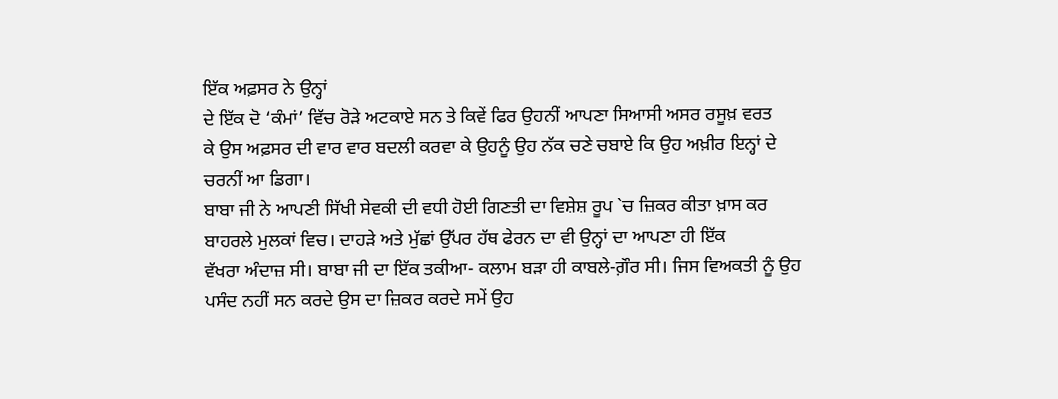ਇੱਕ ਅਫ਼ਸਰ ਨੇ ਉਨ੍ਹਾਂ
ਦੇ ਇੱਕ ਦੋ ‘ਕੰਮਾਂ’ ਵਿੱਚ ਰੋੜੇ ਅਟਕਾਏ ਸਨ ਤੇ ਕਿਵੇਂ ਫਿਰ ਉਹਨੀਂ ਆਪਣਾ ਸਿਆਸੀ ਅਸਰ ਰਸੂਖ਼ ਵਰਤ
ਕੇ ਉਸ ਅਫ਼ਸਰ ਦੀ ਵਾਰ ਵਾਰ ਬਦਲੀ ਕਰਵਾ ਕੇ ਉਹਨੂੰ ਉਹ ਨੱਕ ਚਣੇ ਚਬਾਏ ਕਿ ਉਹ ਅਖ਼ੀਰ ਇਨ੍ਹਾਂ ਦੇ
ਚਰਨੀਂ ਆ ਡਿਗਾ।
ਬਾਬਾ ਜੀ ਨੇ ਆਪਣੀ ਸਿੱਖੀ ਸੇਵਕੀ ਦੀ ਵਧੀ ਹੋਈ ਗਿਣਤੀ ਦਾ ਵਿਸ਼ੇਸ਼ ਰੂਪ `ਚ ਜ਼ਿਕਰ ਕੀਤਾ ਖ਼ਾਸ ਕਰ
ਬਾਹਰਲੇ ਮੁਲਕਾਂ ਵਿਚ। ਦਾਹੜੇ ਅਤੇ ਮੁੱਛਾਂ ਉੱਪਰ ਹੱਥ ਫੇਰਨ ਦਾ ਵੀ ਉਨ੍ਹਾਂ ਦਾ ਆਪਣਾ ਹੀ ਇੱਕ
ਵੱਖਰਾ ਅੰਦਾਜ਼ ਸੀ। ਬਾਬਾ ਜੀ ਦਾ ਇੱਕ ਤਕੀਆ- ਕਲਾਮ ਬੜਾ ਹੀ ਕਾਬਲੇ-ਗ਼ੌਰ ਸੀ। ਜਿਸ ਵਿਅਕਤੀ ਨੂੰ ਉਹ
ਪਸੰਦ ਨਹੀਂ ਸਨ ਕਰਦੇ ਉਸ ਦਾ ਜ਼ਿਕਰ ਕਰਦੇ ਸਮੇਂ ਉਹ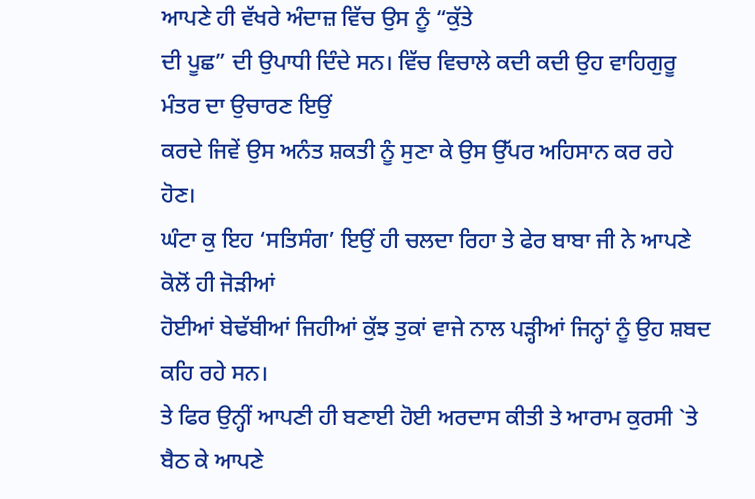ਆਪਣੇ ਹੀ ਵੱਖਰੇ ਅੰਦਾਜ਼ ਵਿੱਚ ਉਸ ਨੂੰ “ਕੁੱਤੇ
ਦੀ ਪੂਛ” ਦੀ ਉਪਾਧੀ ਦਿੰਦੇ ਸਨ। ਵਿੱਚ ਵਿਚਾਲੇ ਕਦੀ ਕਦੀ ਉਹ ਵਾਹਿਗੁਰੂ ਮੰਤਰ ਦਾ ਉਚਾਰਣ ਇਉਂ
ਕਰਦੇ ਜਿਵੇਂ ਉਸ ਅਨੰਤ ਸ਼ਕਤੀ ਨੂੰ ਸੁਣਾ ਕੇ ਉਸ ਉੱਪਰ ਅਹਿਸਾਨ ਕਰ ਰਹੇ ਹੋਣ।
ਘੰਟਾ ਕੁ ਇਹ ‘ਸਤਿਸੰਗ’ ਇਉਂ ਹੀ ਚਲਦਾ ਰਿਹਾ ਤੇ ਫੇਰ ਬਾਬਾ ਜੀ ਨੇ ਆਪਣੇ ਕੋਲੋਂ ਹੀ ਜੋੜੀਆਂ
ਹੋਈਆਂ ਬੇਢੱਬੀਆਂ ਜਿਹੀਆਂ ਕੁੱਝ ਤੁਕਾਂ ਵਾਜੇ ਨਾਲ ਪੜ੍ਹੀਆਂ ਜਿਨ੍ਹਾਂ ਨੂੰ ਉਹ ਸ਼ਬਦ ਕਹਿ ਰਹੇ ਸਨ।
ਤੇ ਫਿਰ ਉਨ੍ਹੀਂ ਆਪਣੀ ਹੀ ਬਣਾਈ ਹੋਈ ਅਰਦਾਸ ਕੀਤੀ ਤੇ ਆਰਾਮ ਕੁਰਸੀ `ਤੇ ਬੈਠ ਕੇ ਆਪਣੇ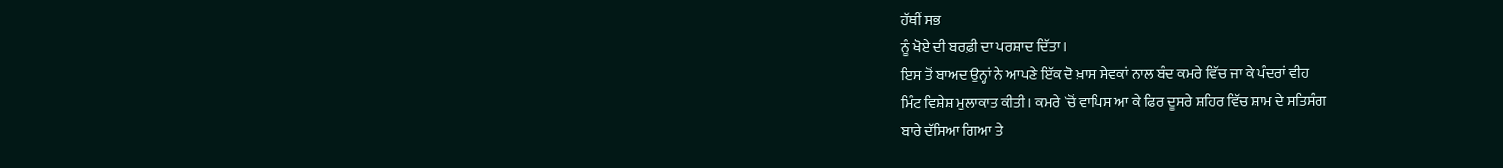ਹੱਥੀਂ ਸਭ
ਨੂੰ ਖੋਏ ਦੀ ਬਰਫ਼ੀ ਦਾ ਪਰਸ਼ਾਦ ਦਿੱਤਾ।
ਇਸ ਤੋਂ ਬਾਅਦ ਉਨ੍ਹਾਂ ਨੇ ਆਪਣੇ ਇੱਕ ਦੋ ਖ਼ਾਸ ਸੇਵਕਾਂ ਨਾਲ ਬੰਦ ਕਮਰੇ ਵਿੱਚ ਜਾ ਕੇ ਪੰਦਰਾਂ ਵੀਹ
ਮਿੰਟ ਵਿਸ਼ੇਸ਼ ਮੁਲਾਕਾਤ ਕੀਤੀ। ਕਮਰੇ `ਚੋਂ ਵਾਪਿਸ ਆ ਕੇ ਫਿਰ ਦੂਸਰੇ ਸ਼ਹਿਰ ਵਿੱਚ ਸ਼ਾਮ ਦੇ ਸਤਿਸੰਗ
ਬਾਰੇ ਦੱਸਿਆ ਗਿਆ ਤੇ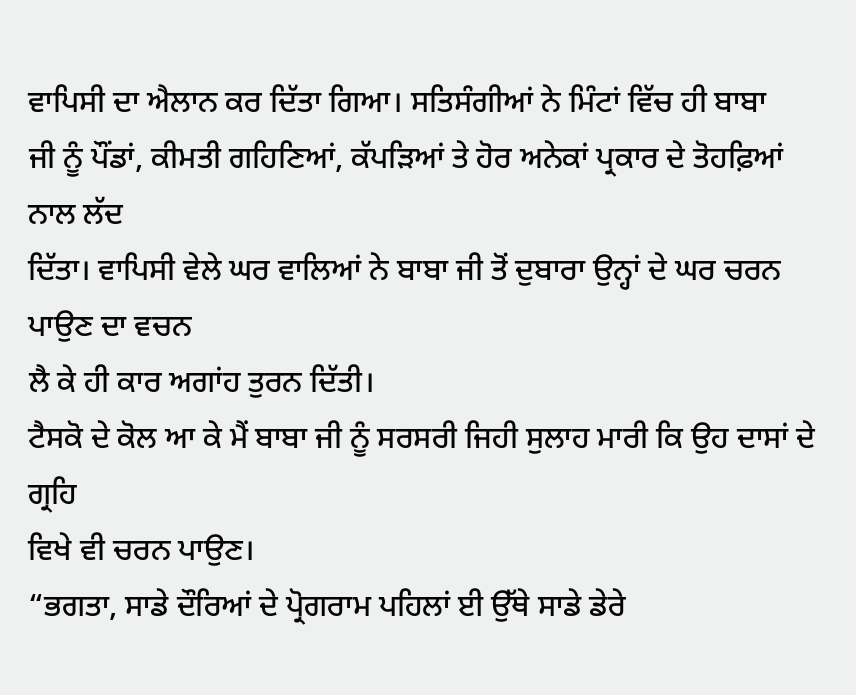ਵਾਪਿਸੀ ਦਾ ਐਲਾਨ ਕਰ ਦਿੱਤਾ ਗਿਆ। ਸਤਿਸੰਗੀਆਂ ਨੇ ਮਿੰਟਾਂ ਵਿੱਚ ਹੀ ਬਾਬਾ
ਜੀ ਨੂੰ ਪੌਂਡਾਂ, ਕੀਮਤੀ ਗਹਿਣਿਆਂ, ਕੱਪੜਿਆਂ ਤੇ ਹੋਰ ਅਨੇਕਾਂ ਪ੍ਰਕਾਰ ਦੇ ਤੋਹਫ਼ਿਆਂ ਨਾਲ ਲੱਦ
ਦਿੱਤਾ। ਵਾਪਿਸੀ ਵੇਲੇ ਘਰ ਵਾਲਿਆਂ ਨੇ ਬਾਬਾ ਜੀ ਤੋਂ ਦੁਬਾਰਾ ਉਨ੍ਹਾਂ ਦੇ ਘਰ ਚਰਨ ਪਾਉਣ ਦਾ ਵਚਨ
ਲੈ ਕੇ ਹੀ ਕਾਰ ਅਗਾਂਹ ਤੁਰਨ ਦਿੱਤੀ।
ਟੈਸਕੋ ਦੇ ਕੋਲ ਆ ਕੇ ਮੈਂ ਬਾਬਾ ਜੀ ਨੂੰ ਸਰਸਰੀ ਜਿਹੀ ਸੁਲਾਹ ਮਾਰੀ ਕਿ ਉਹ ਦਾਸਾਂ ਦੇ ਗ੍ਰਹਿ
ਵਿਖੇ ਵੀ ਚਰਨ ਪਾਉਣ।
“ਭਗਤਾ, ਸਾਡੇ ਦੌਰਿਆਂ ਦੇ ਪ੍ਰੋਗਰਾਮ ਪਹਿਲਾਂ ਈ ਉੱਥੇ ਸਾਡੇ ਡੇਰੇ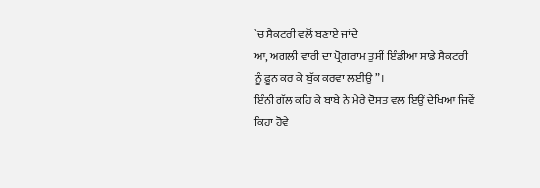`ਚ ਸੈਕਟਰੀ ਵਲੋਂ ਬਣਾਏ ਜਾਂਦੇ
ਆ, ਅਗਲੀ ਵਾਰੀ ਦਾ ਪ੍ਰੋਗਰਾਮ ਤੁਸੀਂ ਇੰਡੀਆ ਸਾਡੇ ਸੈਕਟਰੀ ਨੂੰ ਫ਼ੂਨ ਕਰ ਕੇ ਬੁੱਕ ਕਰਵਾ ਲਈਉ”।
ਇੰਨੀ ਗੱਲ ਕਹਿ ਕੇ ਬਾਬੇ ਨੇ ਮੇਰੇ ਦੋਸਤ ਵਲ ਇਉਂ ਦੇਖਿਆ ਜਿਵੇਂ ਕਿਹਾ ਹੋਵੇ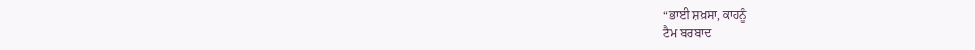“ਭਾਈ ਸ਼ਖ਼ਸਾ, ਕਾਹਨੂੰ
ਟੈਮ ਬਰਬਾਦ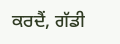ਕਰਦੈਂ, ਗੱਡੀ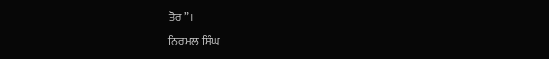ਤੋਰ”।
ਨਿਰਮਲ ਸਿੰਘ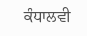ਕੰਧਾਲਵੀ